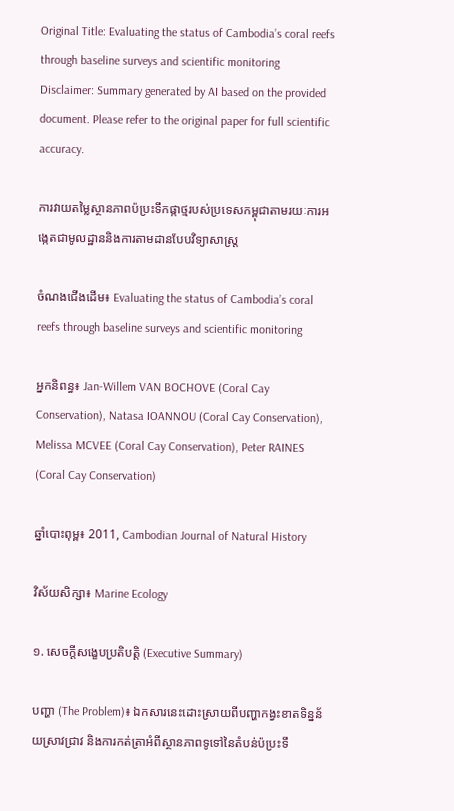Original Title: Evaluating the status of Cambodia’s coral reefs through baseline surveys and scientific monitoring
Disclaimer: Summary generated by AI based on the provided document. Please refer to the original paper for full scientific accuracy.

ការវាយតម្លៃស្ថានភាពប៉ប្រះទឹកផ្កាថ្មរបស់ប្រទេសកម្ពុជាតាមរយៈការអង្កេតជាមូលដ្ឋាននិងការតាមដានបែបវិទ្យាសាស្ត្រ

ចំណងជើងដើម៖ Evaluating the status of Cambodia’s coral reefs through baseline surveys and scientific monitoring

អ្នកនិពន្ធ៖ Jan-Willem VAN BOCHOVE (Coral Cay Conservation), Natasa IOANNOU (Coral Cay Conservation), Melissa MCVEE (Coral Cay Conservation), Peter RAINES (Coral Cay Conservation)

ឆ្នាំបោះពុម្ព៖ 2011, Cambodian Journal of Natural History

វិស័យសិក្សា៖ Marine Ecology

១. សេចក្តីសង្ខេបប្រតិបត្តិ (Executive Summary)

បញ្ហា (The Problem)៖ ឯកសារនេះដោះស្រាយពីបញ្ហាកង្វះខាតទិន្នន័យស្រាវជ្រាវ និងការកត់ត្រាអំពីស្ថានភាពទូទៅនៃតំបន់ប៉ប្រះទឹ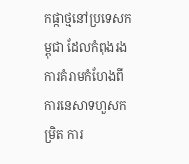កផ្កាថ្មនៅប្រទេសកម្ពុជា ដែលកំពុងរងការគំរាមកំហែងពីការនេសាទហួសកម្រិត ការ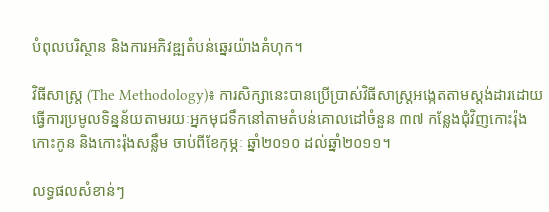បំពុលបរិស្ថាន និងការអភិវឌ្ឍតំបន់ឆ្នេរយ៉ាងគំហុក។

វិធីសាស្ត្រ (The Methodology)៖ ការសិក្សានេះបានប្រើប្រាស់វិធីសាស្ត្រអង្កេតតាមស្តង់ដារដោយធ្វើការប្រមូលទិន្នន័យតាមរយៈអ្នកមុជទឹកនៅតាមតំបន់គោលដៅចំនួន ៣៧ កន្លែងជុំវិញកោះរ៉ុង កោះកូន និងកោះរ៉ុងសន្លឹម ចាប់ពីខែកុម្ភៈ ឆ្នាំ២០១០ ដល់ឆ្នាំ២០១១។

លទ្ធផលសំខាន់ៗ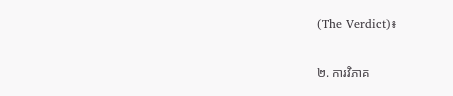(The Verdict)៖

២. ការវិភាគ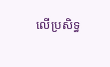លើប្រសិទ្ធ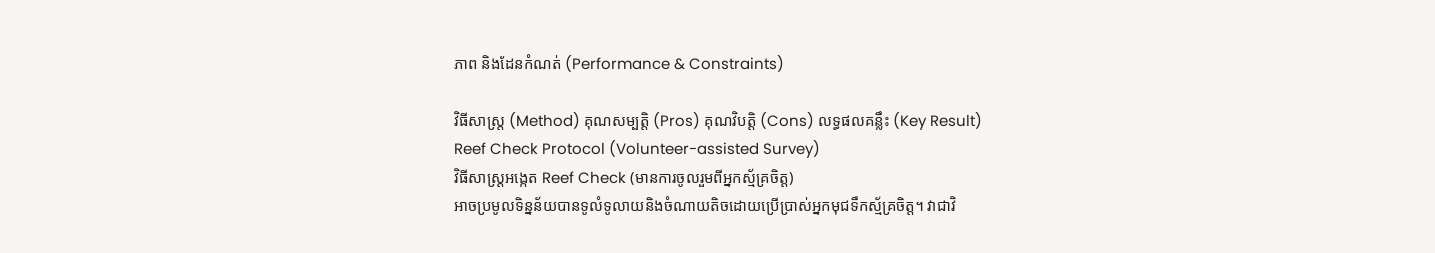ភាព និងដែនកំណត់ (Performance & Constraints)

វិធីសាស្ត្រ (Method) គុណសម្បត្តិ (Pros) គុណវិបត្តិ (Cons) លទ្ធផលគន្លឹះ (Key Result)
Reef Check Protocol (Volunteer-assisted Survey)
វិធីសាស្ត្រអង្កេត Reef Check (មានការចូលរួមពីអ្នកស្ម័គ្រចិត្ត)
អាចប្រមូលទិន្នន័យបានទូលំទូលាយនិងចំណាយតិចដោយប្រើប្រាស់អ្នកមុជទឹកស្ម័គ្រចិត្ត។ វាជាវិ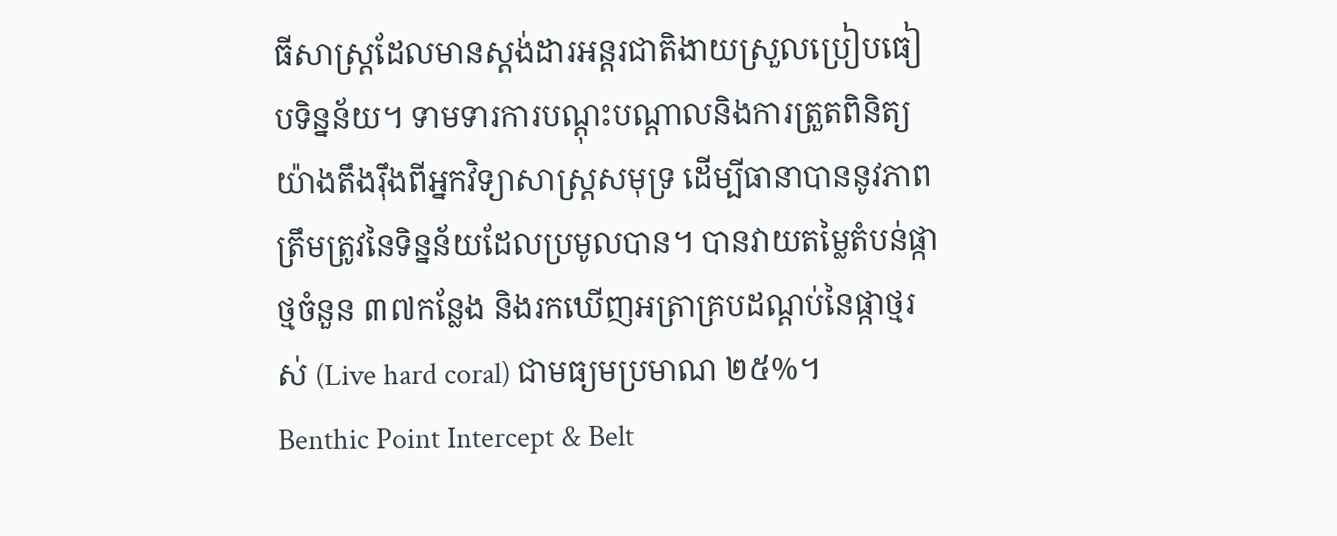ធីសាស្ត្រដែលមានស្តង់ដារអន្តរជាតិងាយស្រួលប្រៀបធៀបទិន្នន័យ។ ទាមទារការបណ្តុះបណ្តាលនិងការត្រួតពិនិត្យយ៉ាងតឹងរ៉ឹងពីអ្នកវិទ្យាសាស្ត្រសមុទ្រ ដើម្បីធានាបាននូវភាពត្រឹមត្រូវនៃទិន្នន័យដែលប្រមូលបាន។ បានវាយតម្លៃតំបន់ផ្កាថ្មចំនួន ៣៧កន្លែង និងរកឃើញអត្រាគ្របដណ្តប់នៃផ្កាថ្មរស់ (Live hard coral) ជាមធ្យមប្រមាណ ២៥%។
Benthic Point Intercept & Belt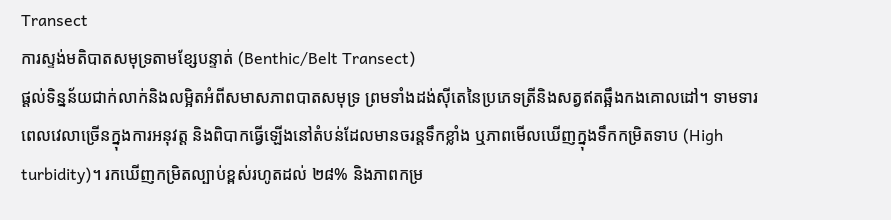Transect
ការស្ទង់មតិបាតសមុទ្រតាមខ្សែបន្ទាត់ (Benthic/Belt Transect)
ផ្តល់ទិន្នន័យជាក់លាក់និងលម្អិតអំពីសមាសភាពបាតសមុទ្រ ព្រមទាំងដង់ស៊ីតេនៃប្រភេទត្រីនិងសត្វឥតឆ្អឹងកងគោលដៅ។ ទាមទារពេលវេលាច្រើនក្នុងការអនុវត្ត និងពិបាកធ្វើឡើងនៅតំបន់ដែលមានចរន្តទឹកខ្លាំង ឬភាពមើលឃើញក្នុងទឹកកម្រិតទាប (High turbidity)។ រកឃើញកម្រិតល្បាប់ខ្ពស់រហូតដល់ ២៨% និងភាពកម្រ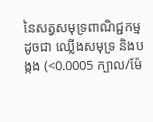នៃសត្វសមុទ្រពាណិជ្ជកម្មដូចជា ឈ្លើងសមុទ្រ និងបង្កង (<0.0005 ក្បាល/ម៉ែ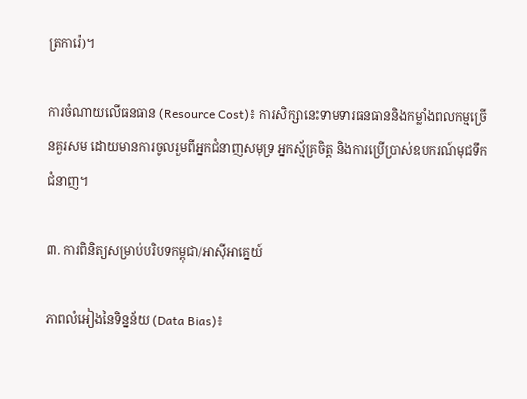ត្រការ៉េ)។

ការចំណាយលើធនធាន (Resource Cost)៖ ការសិក្សានេះទាមទារធនធាននិងកម្លាំងពលកម្មច្រើនគួរសម ដោយមានការចូលរួមពីអ្នកជំនាញសមុទ្រ អ្នកស្ម័គ្រចិត្ត និងការប្រើប្រាស់ឧបករណ៍មុជទឹកជំនាញ។

៣. ការពិនិត្យសម្រាប់បរិបទកម្ពុជា/អាស៊ីអាគ្នេយ៍

ភាពលំអៀងនៃទិន្នន័យ (Data Bias)៖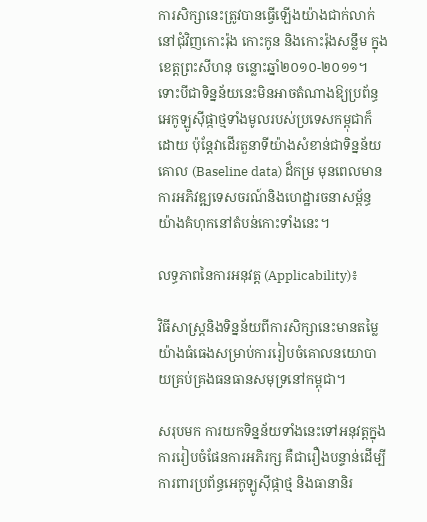ការសិក្សានេះត្រូវបានធ្វើឡើងយ៉ាងជាក់លាក់នៅជុំវិញកោះរ៉ុង កោះកូន និងកោះរ៉ុងសន្លឹម ក្នុងខេត្តព្រះសីហនុ ចន្លោះឆ្នាំ២០១០-២០១១។ ទោះបីជាទិន្នន័យនេះមិនអាចតំណាងឱ្យប្រព័ន្ធអេកូឡូស៊ីផ្កាថ្មទាំងមូលរបស់ប្រទេសកម្ពុជាក៏ដោយ ប៉ុន្តែវាដើរតួនាទីយ៉ាងសំខាន់ជាទិន្នន័យគោល (Baseline data) ដ៏កម្រ មុនពេលមានការអភិវឌ្ឍទេសចរណ៍និងហេដ្ឋារចនាសម្ព័ន្ធយ៉ាងគំហុកនៅតំបន់កោះទាំងនេះ។

លទ្ធភាពនៃការអនុវត្ត (Applicability)៖

វិធីសាស្ត្រនិងទិន្នន័យពីការសិក្សានេះមានតម្លៃយ៉ាងធំធេងសម្រាប់ការរៀបចំគោលនយោបាយគ្រប់គ្រងធនធានសមុទ្រនៅកម្ពុជា។

សរុបមក ការយកទិន្នន័យទាំងនេះទៅអនុវត្តក្នុងការរៀបចំផែនការអភិរក្ស គឺជារឿងបន្ទាន់ដើម្បីការពារប្រព័ន្ធអេកូឡូស៊ីផ្កាថ្ម និងធានានិរ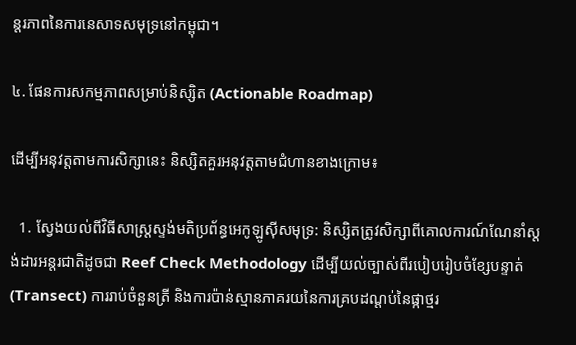ន្តរភាពនៃការនេសាទសមុទ្រនៅកម្ពុជា។

៤. ផែនការសកម្មភាពសម្រាប់និស្សិត (Actionable Roadmap)

ដើម្បីអនុវត្តតាមការសិក្សានេះ និស្សិតគួរអនុវត្តតាមជំហានខាងក្រោម៖

  1. ស្វែងយល់ពីវិធីសាស្ត្រស្ទង់មតិប្រព័ន្ធអេកូឡូស៊ីសមុទ្រ: និស្សិតត្រូវសិក្សាពីគោលការណ៍ណែនាំស្តង់ដារអន្តរជាតិដូចជា Reef Check Methodology ដើម្បីយល់ច្បាស់ពីរបៀបរៀបចំខ្សែបន្ទាត់ (Transect) ការរាប់ចំនួនត្រី និងការប៉ាន់ស្មានភាគរយនៃការគ្របដណ្តប់នៃផ្កាថ្មរ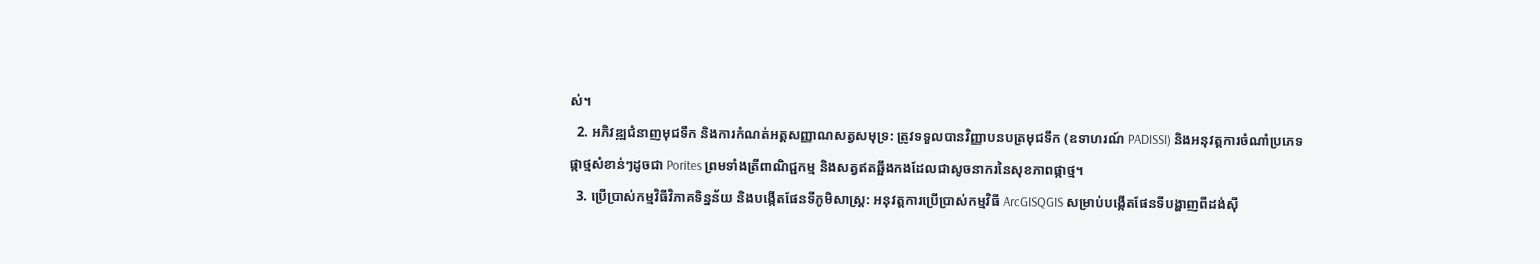ស់។
  2. អភិវឌ្ឍជំនាញមុជទឹក និងការកំណត់អត្តសញ្ញាណសត្វសមុទ្រ: ត្រូវទទួលបានវិញ្ញាបនបត្រមុជទឹក (ឧទាហរណ៍ PADISSI) និងអនុវត្តការចំណាំប្រភេទផ្កាថ្មសំខាន់ៗដូចជា Porites ព្រមទាំងត្រីពាណិជ្ជកម្ម និងសត្វឥតឆ្អឹងកងដែលជាសូចនាករនៃសុខភាពផ្កាថ្ម។
  3. ប្រើប្រាស់កម្មវិធីវិភាគទិន្នន័យ និងបង្កើតផែនទីភូមិសាស្ត្រ: អនុវត្តការប្រើប្រាស់កម្មវិធី ArcGISQGIS សម្រាប់បង្កើតផែនទីបង្ហាញពីដង់ស៊ី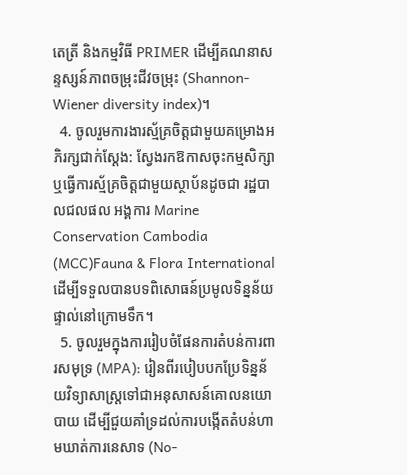តេត្រី និងកម្មវិធី PRIMER ដើម្បីគណនាសន្ទស្សន៍ភាពចម្រុះជីវចម្រុះ (Shannon-Wiener diversity index)។
  4. ចូលរួមការងារស្ម័គ្រចិត្តជាមួយគម្រោងអភិរក្សជាក់ស្តែង: ស្វែងរកឱកាសចុះកម្មសិក្សា ឬធ្វើការស្ម័គ្រចិត្តជាមួយស្ថាប័នដូចជា រដ្ឋបាលជលផល អង្គការ Marine Conservation Cambodia (MCC)Fauna & Flora International ដើម្បីទទួលបានបទពិសោធន៍ប្រមូលទិន្នន័យផ្ទាល់នៅក្រោមទឹក។
  5. ចូលរួមក្នុងការរៀបចំផែនការតំបន់ការពារសមុទ្រ (MPA): រៀនពីរបៀបបកប្រែទិន្នន័យវិទ្យាសាស្ត្រទៅជាអនុសាសន៍គោលនយោបាយ ដើម្បីជួយគាំទ្រដល់ការបង្កើតតំបន់ហាមឃាត់ការនេសាទ (No-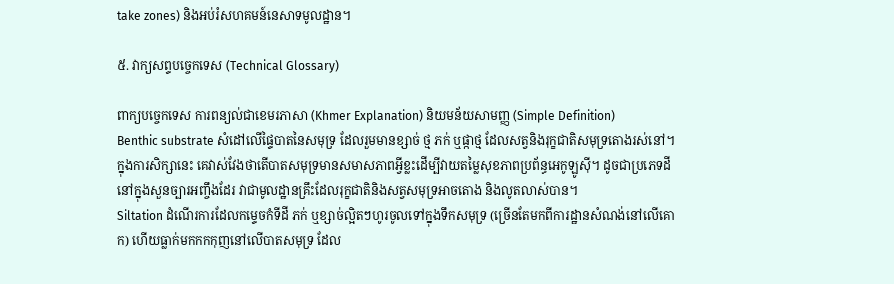take zones) និងអប់រំសហគមន៍នេសាទមូលដ្ឋាន។

៥. វាក្យសព្ទបច្ចេកទេស (Technical Glossary)

ពាក្យបច្ចេកទេស ការពន្យល់ជាខេមរភាសា (Khmer Explanation) និយមន័យសាមញ្ញ (Simple Definition)
Benthic substrate សំដៅលើផ្ទៃបាតនៃសមុទ្រ ដែលរួមមានខ្សាច់ ថ្ម ភក់ ឬផ្កាថ្ម ដែលសត្វនិងរុក្ខជាតិសមុទ្រតោងរស់នៅ។ ក្នុងការសិក្សានេះ គេវាស់វែងថាតើបាតសមុទ្រមានសមាសភាពអ្វីខ្លះដើម្បីវាយតម្លៃសុខភាពប្រព័ន្ធអេកូឡូស៊ី។ ដូចជាប្រភេទដីនៅក្នុងសួនច្បារអញ្ចឹងដែរ វាជាមូលដ្ឋានគ្រឹះដែលរុក្ខជាតិនិងសត្វសមុទ្រអាចតោង និងលូតលាស់បាន។
Siltation ដំណើរការដែលកម្ទេចកំទីដី ភក់ ឬខ្សាច់ល្អិតៗហូរចូលទៅក្នុងទឹកសមុទ្រ (ច្រើនតែមកពីការដ្ឋានសំណង់នៅលើគោក) ហើយធ្លាក់មកកកកុញនៅលើបាតសមុទ្រ ដែល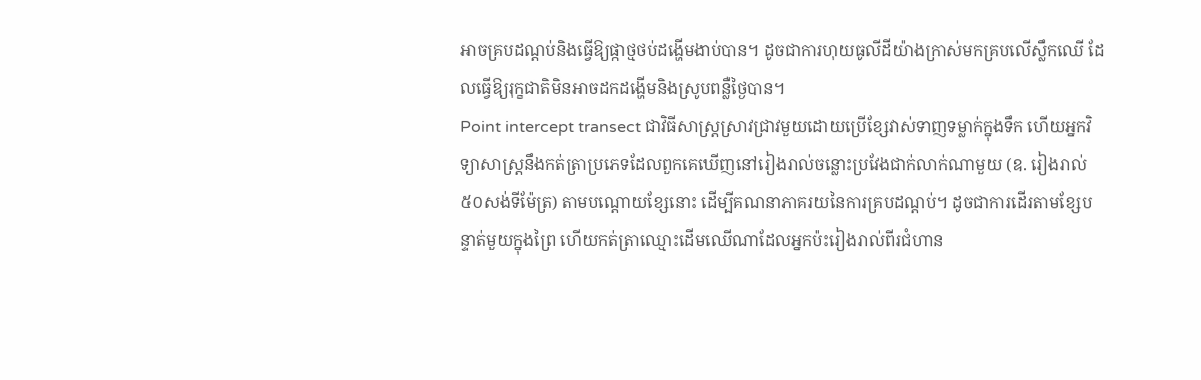អាចគ្របដណ្ដប់និងធ្វើឱ្យផ្កាថ្មថប់ដង្ហើមងាប់បាន។ ដូចជាការហុយធូលីដីយ៉ាងក្រាស់មកគ្របលើស្លឹកឈើ ដែលធ្វើឱ្យរុក្ខជាតិមិនអាចដកដង្ហើមនិងស្រូបពន្លឺថ្ងៃបាន។
Point intercept transect ជាវិធីសាស្ត្រស្រាវជ្រាវមួយដោយប្រើខ្សែវាស់ទាញទម្លាក់ក្នុងទឹក ហើយអ្នកវិទ្យាសាស្ត្រនឹងកត់ត្រាប្រភេទដែលពួកគេឃើញនៅរៀងរាល់ចន្លោះប្រវែងជាក់លាក់ណាមួយ (ឧ. រៀងរាល់ ៥០សង់ទីម៉ែត្រ) តាមបណ្តោយខ្សែនោះ ដើម្បីគណនាភាគរយនៃការគ្របដណ្តប់។ ដូចជាការដើរតាមខ្សែបន្ទាត់មួយក្នុងព្រៃ ហើយកត់ត្រាឈ្មោះដើមឈើណាដែលអ្នកប៉ះរៀងរាល់ពីរជំហាន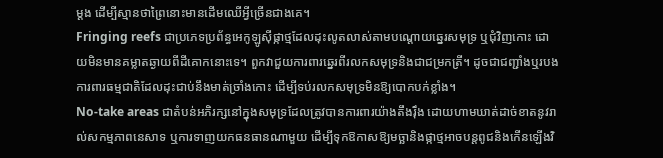ម្តង ដើម្បីស្មានថាព្រៃនោះមានដើមឈើអ្វីច្រើនជាងគេ។
Fringing reefs ជាប្រភេទប្រព័ន្ធអេកូឡូស៊ីផ្កាថ្មដែលដុះលូតលាស់តាមបណ្តោយឆ្នេរសមុទ្រ ឬជុំវិញកោះ ដោយមិនមានគម្លាតឆ្ងាយពីដីគោកនោះទេ។ ពួកវាជួយការពារឆ្នេរពីរលកសមុទ្រនិងជាជម្រកត្រី។ ដូចជាជញ្ជាំងឬរបងការពារធម្មជាតិដែលដុះជាប់នឹងមាត់ច្រាំងកោះ ដើម្បីទប់រលកសមុទ្រមិនឱ្យបោកបក់ខ្លាំង។
No-take areas ជាតំបន់អភិរក្សនៅក្នុងសមុទ្រដែលត្រូវបានការពារយ៉ាងតឹងរ៉ឹង ដោយហាមឃាត់ដាច់ខាតនូវរាល់សកម្មភាពនេសាទ ឬការទាញយកធនធានណាមួយ ដើម្បីទុកឱកាសឱ្យមច្ឆានិងផ្កាថ្មអាចបន្តពូជនិងកើនឡើងវិ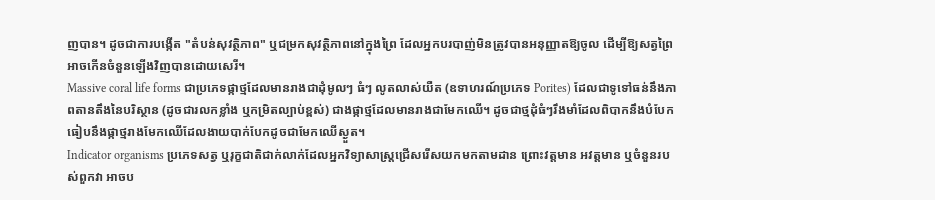ញបាន។ ដូចជាការបង្កើត "តំបន់សុវត្ថិភាព" ឬជម្រកសុវត្ថិភាពនៅក្នុងព្រៃ ដែលអ្នកបរបាញ់មិនត្រូវបានអនុញ្ញាតឱ្យចូល ដើម្បីឱ្យសត្វព្រៃអាចកើនចំនួនឡើងវិញបានដោយសេរី។
Massive coral life forms ជាប្រភេទផ្កាថ្មដែលមានរាងជាដុំមូលៗ ធំៗ លូតលាស់យឺត (ឧទាហរណ៍ប្រភេទ Porites) ដែលជាទូទៅធន់នឹងភាពតានតឹងនៃបរិស្ថាន (ដូចជារលកខ្លាំង ឬកម្រិតល្បាប់ខ្ពស់) ជាងផ្កាថ្មដែលមានរាងជាមែកឈើ។ ដូចជាថ្មដុំធំៗរឹងមាំដែលពិបាកនឹងបំបែក ធៀបនឹងផ្កាថ្មរាងមែកឈើដែលងាយបាក់បែកដូចជាមែកឈើស្ងួត។
Indicator organisms ប្រភេទសត្វ ឬរុក្ខជាតិជាក់លាក់ដែលអ្នកវិទ្យាសាស្ត្រជ្រើសរើសយកមកតាមដាន ព្រោះវត្តមាន អវត្តមាន ឬចំនួនរបស់ពួកវា អាចប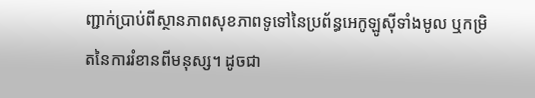ញ្ជាក់ប្រាប់ពីស្ថានភាពសុខភាពទូទៅនៃប្រព័ន្ធអេកូឡូស៊ីទាំងមូល ឬកម្រិតនៃការរំខានពីមនុស្ស។ ដូចជា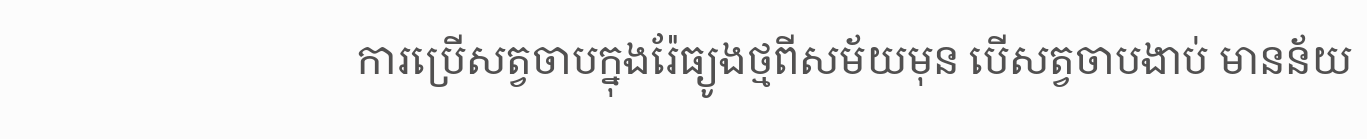ការប្រើសត្វចាបក្នុងរ៉ែធ្យូងថ្មពីសម័យមុន បើសត្វចាបងាប់ មានន័យ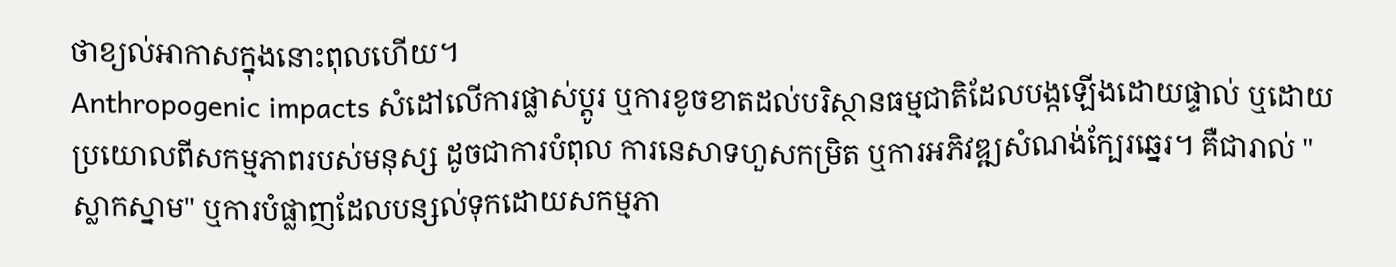ថាខ្យល់អាកាសក្នុងនោះពុលហើយ។
Anthropogenic impacts សំដៅលើការផ្លាស់ប្តូរ ឬការខូចខាតដល់បរិស្ថានធម្មជាតិដែលបង្កឡើងដោយផ្ទាល់ ឬដោយប្រយោលពីសកម្មភាពរបស់មនុស្ស ដូចជាការបំពុល ការនេសាទហួសកម្រិត ឬការអភិវឌ្ឍសំណង់ក្បែរឆ្នេរ។ គឺជារាល់ "ស្លាកស្នាម" ឬការបំផ្លាញដែលបន្សល់ទុកដោយសកម្មភា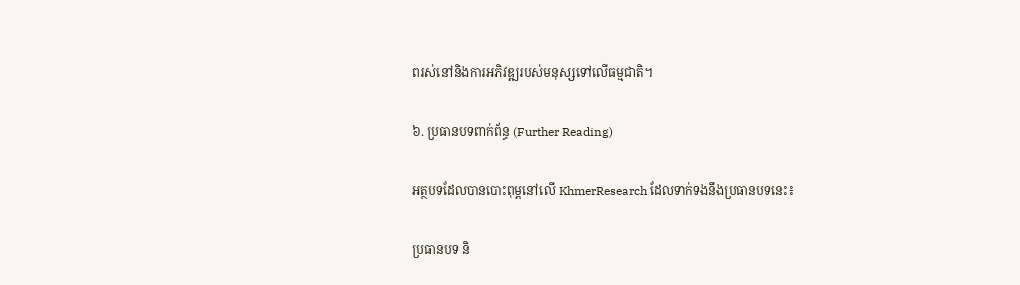ពរស់នៅនិងការអភិវឌ្ឍរបស់មនុស្សទៅលើធម្មជាតិ។

៦. ប្រធានបទពាក់ព័ន្ធ (Further Reading)

អត្ថបទដែលបានបោះពុម្ពនៅលើ KhmerResearch ដែលទាក់ទងនឹងប្រធានបទនេះ៖

ប្រធានបទ និ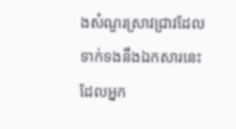ងសំណួរស្រាវជ្រាវដែលទាក់ទងនឹងឯកសារនេះ ដែលអ្នក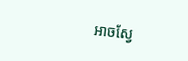អាចស្វែ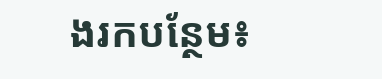ងរកបន្ថែម៖